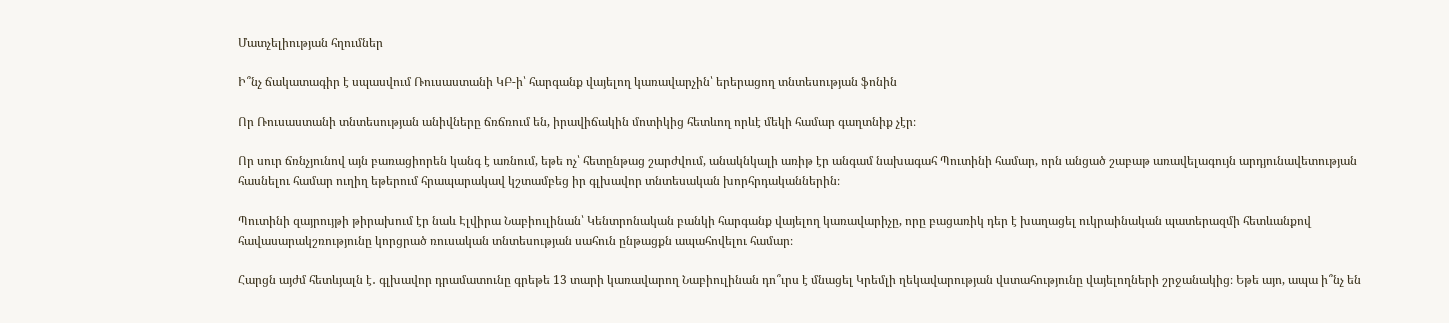Մատչելիության հղումներ

Ի՞նչ ճակատագիր է սպասվում Ռուսաստանի ԿԲ-ի՝ հարգանք վայելող կառավարչին՝ երերացող տնտեսության ֆոնին

Որ Ռուսաստանի տնտեսության անիվները ճռճռում են, իրավիճակին մոտիկից հետևող որևէ մեկի համար գաղտնիք չէր։

Որ սուր ճռնչյունով այն բառացիորեն կանգ է առնում, եթե ոչ՝ հետընթաց շարժվում, անակնկալի առիթ էր անգամ նախագահ Պուտինի համար, որն անցած շաբաթ առավելագույն արդյունավետության հասնելու համար ուղիղ եթերում հրապարակավ կշտամբեց իր գլխավոր տնտեսական խորհրդականներին։

Պուտինի զայրույթի թիրախում էր նաև Էլվիրա Նաբիուլինան՝ Կենտրոնական բանկի հարգանք վայելող կառավարիչը, որը բացառիկ դեր է խաղացել ուկրաինական պատերազմի հետևանքով հավասարակշռությունը կորցրած ռուսական տնտեսության սահուն ընթացքն ապահովելու համար։

Հարցն այժմ հետևյալն է․ գլխավոր դրամատունը գրեթե 13 տարի կառավարող Նաբիուլինան դո՞ւրս է մնացել Կրեմլի ղեկավարության վստահությունը վայելողների շրջանակից։ Եթե այո, ապա ի՞նչ են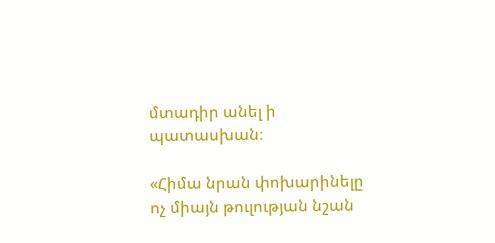մտադիր անել ի պատասխան։

«Հիմա նրան փոխարինելը ոչ միայն թուլության նշան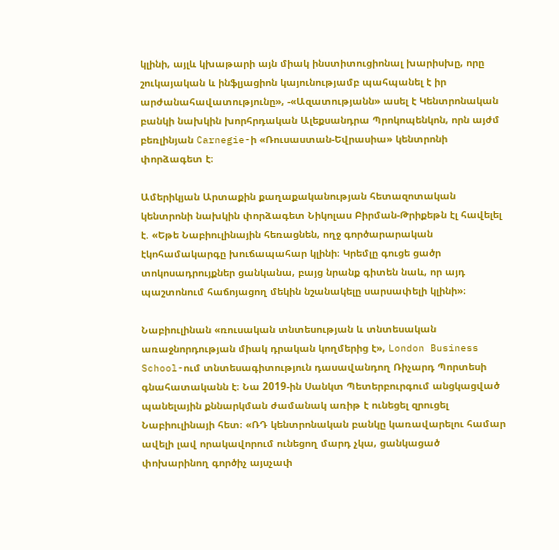կլինի, այլև կխաթարի այն միակ ինստիտուցիոնալ խարիսխը, որը շուկայական և ինֆլյացիոն կայունությամբ պահպանել է իր արժանահավատությունը», -«Ազատությանն» ասել է Կենտրոնական բանկի նախկին խորհրդական Ալեքսանդրա Պրոկոպենկոն, որն այժմ բեռլինյան Carnegie-ի «Ռուսաստան-Եվրասիա» կենտրոնի փորձագետ է։

Ամերիկյան Արտաքին քաղաքականության հետազոտական կենտրոնի նախկին փորձագետ Նիկոլաս Բիրման-Թրիքեթն էլ հավելել է. «Եթե Նաբիուլինային հեռացնեն, ողջ գործարարական էկոհամակարգը խուճապահար կլինի։ Կրեմլը գուցե ցածր տոկոսադրույքներ ցանկանա, բայց նրանք գիտեն նաև, որ այդ պաշտոնում հաճոյացող մեկին նշանակելը սարսափելի կլինի»։

Նաբիուլինան «ռուսական տնտեսության և տնտեսական առաջնորդության միակ դրական կողմերից է», London Business School-ում տնտեսագիտություն դասավանդող Ռիչարդ Պորտեսի գնահատականն է։ Նա 2019-ին Սանկտ Պետերբուրգում անցկացված պանելային քննարկման ժամանակ առիթ է ունեցել զրուցել Նաբիուլինայի հետ։ «ՌԴ կենտրոնական բանկը կառավարելու համար ավելի լավ որակավորում ունեցող մարդ չկա, ցանկացած փոխարինող գործիչ այսչափ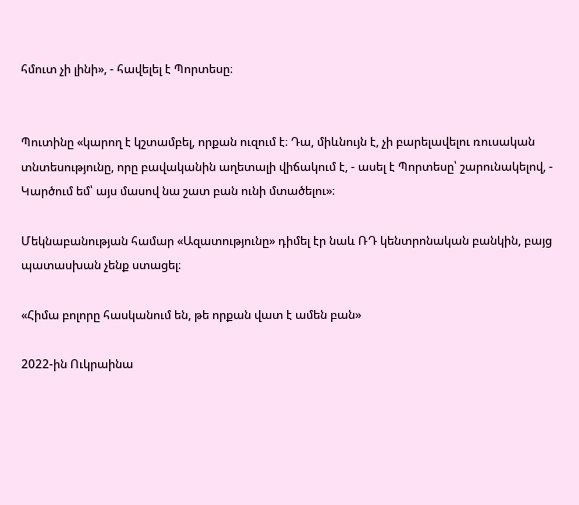հմուտ չի լինի», - հավելել է Պորտեսը։


Պուտինը «կարող է կշտամբել, որքան ուզում է։ Դա, միևնույն է, չի բարելավելու ռուսական տնտեսությունը, որը բավականին աղետալի վիճակում է, - ասել է Պորտեսը՝ շարունակելով, - Կարծում եմ՝ այս մասով նա շատ բան ունի մտածելու»։

Մեկնաբանության համար «Ազատությունը» դիմել էր նաև ՌԴ կենտրոնական բանկին, բայց պատասխան չենք ստացել։

«Հիմա բոլորը հասկանում են, թե որքան վատ է ամեն բան»

2022-ին Ուկրաինա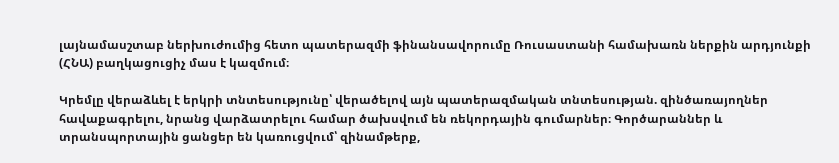լայնամասշտաբ ներխուժումից հետո պատերազմի ֆինանսավորումը Ռուսաստանի համախառն ներքին արդյունքի (ՀՆԱ) բաղկացուցիչ մաս է կազմում։

Կրեմլը վերաձևել է երկրի տնտեսությունը՝ վերածելով այն պատերազմական տնտեսության. զինծառայողներ հավաքագրելու, նրանց վարձատրելու համար ծախսվում են ռեկորդային գումարներ։ Գործարաններ և տրանսպորտային ցանցեր են կառուցվում՝ զինամթերք,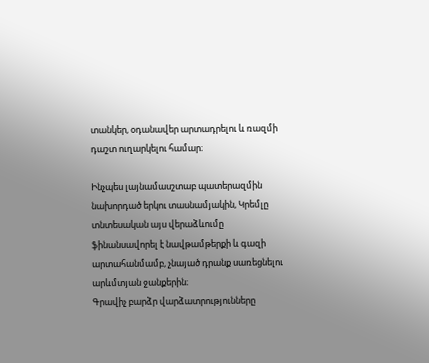տանկեր, օդանավեր արտադրելու և ռազմի դաշտ ուղարկելու համար։

Ինչպես լայնամասշտաբ պատերազմին նախորդած երկու տասնամյակին, Կրեմլը տնտեսական այս վերաձևումը ֆինանսավորել է նավթամթերքի և գազի արտահանմամբ, չնայած դրանք սառեցնելու արևմտյան ջանքերին։
Գրավիչ բարձր վարձատրությունները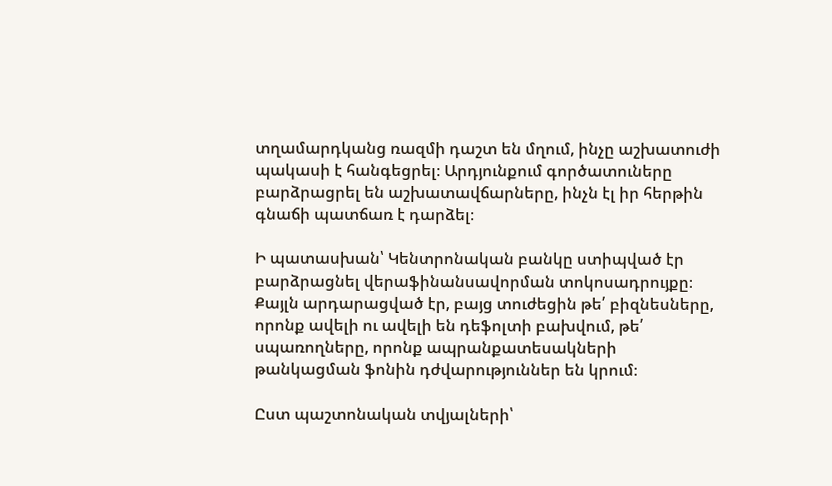տղամարդկանց ռազմի դաշտ են մղում, ինչը աշխատուժի պակասի է հանգեցրել։ Արդյունքում գործատուները բարձրացրել են աշխատավճարները, ինչն էլ իր հերթին գնաճի պատճառ է դարձել։

Ի պատասխան՝ Կենտրոնական բանկը ստիպված էր բարձրացնել վերաֆինանսավորման տոկոսադրույքը։ Քայլն արդարացված էր, բայց տուժեցին թե՛ բիզնեսները, որոնք ավելի ու ավելի են դեֆոլտի բախվում, թե՛ սպառողները, որոնք ապրանքատեսակների թանկացման ֆոնին դժվարություններ են կրում։

Ըստ պաշտոնական տվյալների՝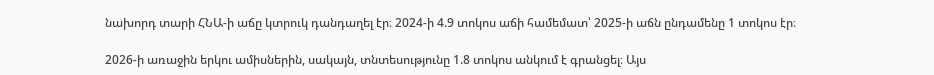նախորդ տարի ՀՆԱ-ի աճը կտրուկ դանդաղել էր։ 2024-ի 4.9 տոկոս աճի համեմատ՝ 2025-ի աճն ընդամենը 1 տոկոս էր։

2026-ի առաջին երկու ամիսներին, սակայն, տնտեսությունը 1.8 տոկոս անկում է գրանցել։ Այս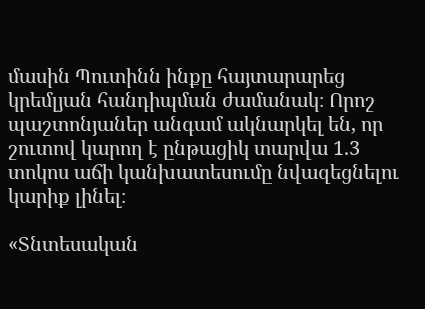մասին Պուտինն ինքը հայտարարեց կրեմլյան հանդիպման ժամանակ։ Որոշ պաշտոնյաներ անգամ ակնարկել են, որ շուտով կարող է ընթացիկ տարվա 1.3 տոկոս աճի կանխատեսումը նվազեցնելու կարիք լինել։

«Տնտեսական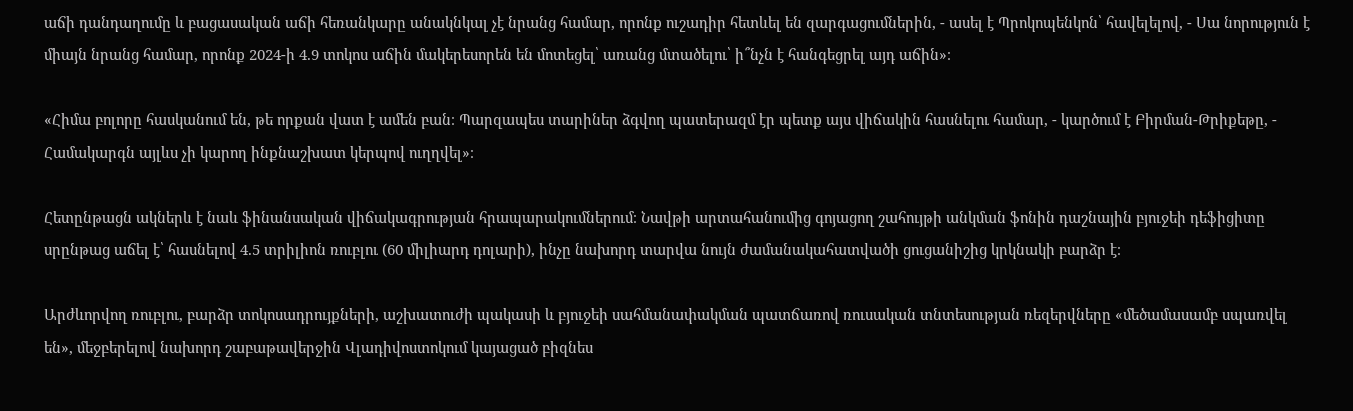աճի դանդաղումը և բացասական աճի հեռանկարը անակնկալ չէ նրանց համար, որոնք ուշադիր հետևել են զարգացումներին, - ասել է Պրոկոպենկոն՝ հավելելով, - Սա նորություն է միայն նրանց համար, որոնք 2024-ի 4.9 տոկոս աճին մակերեսորեն են մոտեցել՝ առանց մտածելու՝ ի՞նչն է հանգեցրել այդ աճին»։

«Հիմա բոլորը հասկանում են, թե որքան վատ է ամեն բան։ Պարզապես տարիներ ձգվող պատերազմ էր պետք այս վիճակին հասնելու համար, - կարծում է Բիրման-Թրիքեթը, - Համակարգն այլևս չի կարող ինքնաշխատ կերպով ուղղվել»։

Հետընթացն ակներև է նաև ֆինանսական վիճակագրության հրապարակումներում։ Նավթի արտահանումից գոյացող շահույթի անկման ֆոնին դաշնային բյուջեի դեֆիցիտը սրընթաց աճել է՝ հասնելով 4.5 տրիլիոն ռուբլու (60 միլիարդ դոլարի), ինչը նախորդ տարվա նույն ժամանակահատվածի ցուցանիշից կրկնակի բարձր է։

Արժևորվող ռուբլու, բարձր տոկոսադրույքների, աշխատուժի պակասի և բյուջեի սահմանափակման պատճառով ռուսական տնտեսության ռեզերվները «մեծամասամբ սպառվել են», մեջբերելով նախորդ շաբաթավերջին Վլադիվոստոկում կայացած բիզնես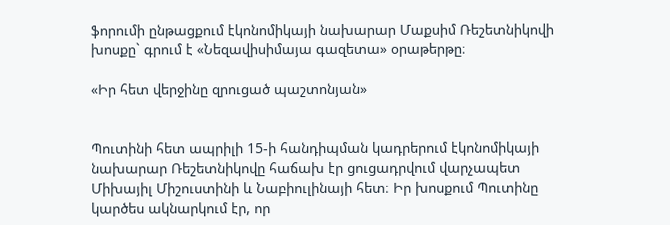ֆորումի ընթացքում էկոնոմիկայի նախարար Մաքսիմ Ռեշետնիկովի խոսքը` գրում է «Նեզավիսիմայա գազետա» օրաթերթը։

«Իր հետ վերջինը զրուցած պաշտոնյան»


Պուտինի հետ ապրիլի 15-ի հանդիպման կադրերում էկոնոմիկայի նախարար Ռեշետնիկովը հաճախ էր ցուցադրվում վարչապետ Միխայիլ Միշուստինի և Նաբիուլինայի հետ։ Իր խոսքում Պուտինը կարծես ակնարկում էր, որ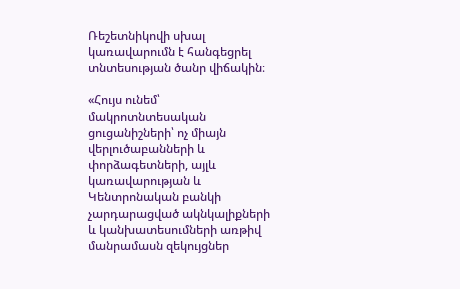Ռեշետնիկովի սխալ կառավարումն է հանգեցրել տնտեսության ծանր վիճակին։

«Հույս ունեմ՝ մակրոտնտեսական ցուցանիշների՝ ոչ միայն վերլուծաբանների և փորձագետների, այլև կառավարության և Կենտրոնական բանկի չարդարացված ակնկալիքների և կանխատեսումների առթիվ մանրամասն զեկույցներ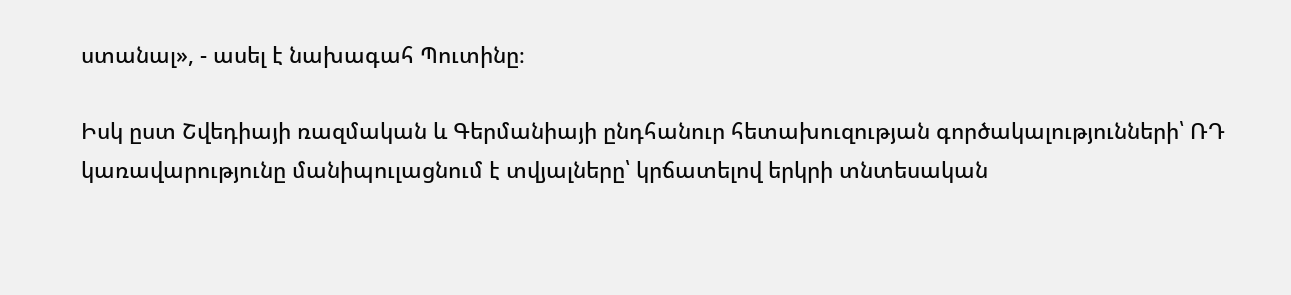ստանալ», - ասել է նախագահ Պուտինը։

Իսկ ըստ Շվեդիայի ռազմական և Գերմանիայի ընդհանուր հետախուզության գործակալությունների՝ ՌԴ կառավարությունը մանիպուլացնում է տվյալները՝ կրճատելով երկրի տնտեսական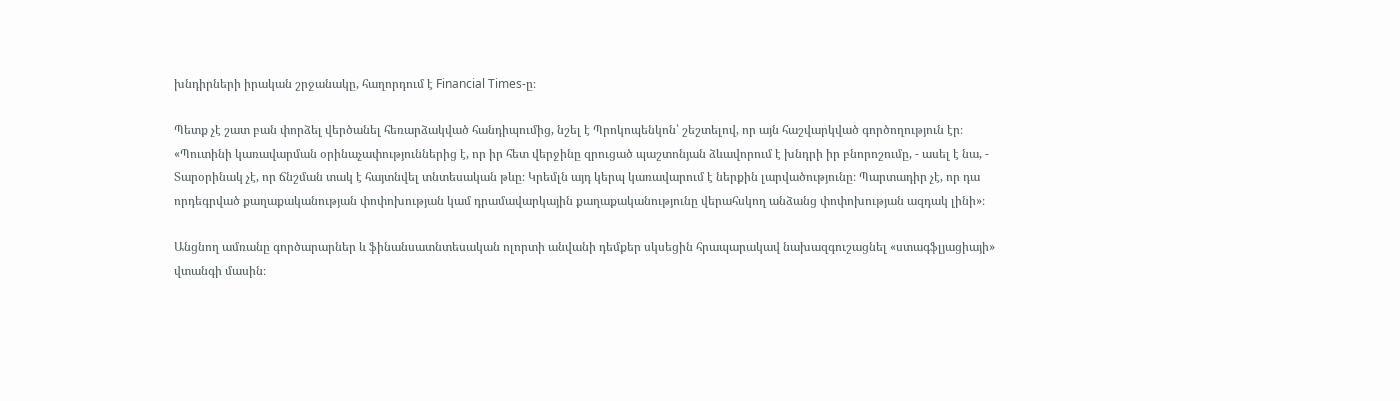խնդիրների իրական շրջանակը, հաղորդում է Financial Times-ը։

Պետք չէ շատ բան փորձել վերծանել հեռարձակված հանդիպումից, նշել է Պրոկոպենկոն՝ շեշտելով, որ այն հաշվարկված գործողություն էր։
«Պուտինի կառավարման օրինաչափություններից է, որ իր հետ վերջինը զրուցած պաշտոնյան ձևավորում է խնդրի իր բնորոշումը, - ասել է նա, - Տարօրինակ չէ, որ ճնշման տակ է հայտնվել տնտեսական թևը։ Կրեմլն այդ կերպ կառավարում է ներքին լարվածությունը։ Պարտադիր չէ, որ դա որդեգրված քաղաքականության փոփոխության կամ դրամավարկային քաղաքականությունը վերահսկող անձանց փոփոխության ազդակ լինի»։

Անցնող ամռանը գործարարներ և ֆինանսատնտեսական ոլորտի անվանի դեմքեր սկսեցին հրապարակավ նախազգուշացնել «ստագֆլյացիայի» վտանգի մասին։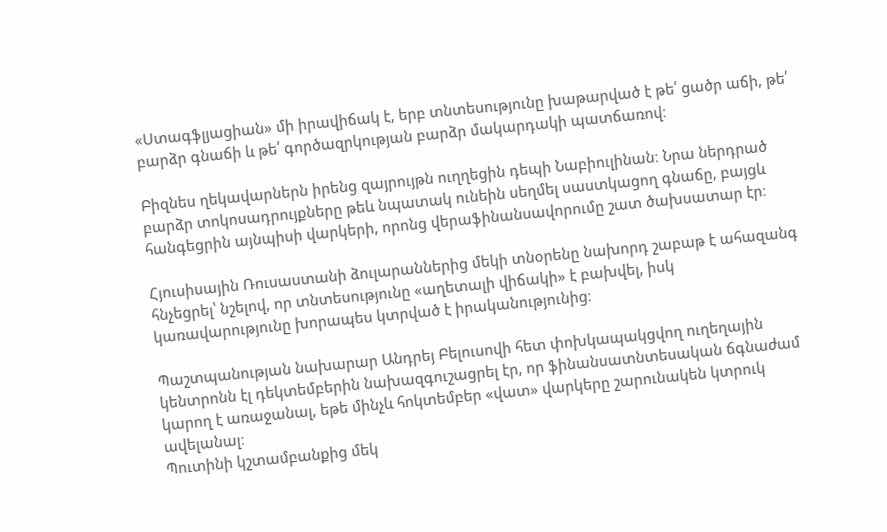«Ստագֆլյացիան» մի իրավիճակ է, երբ տնտեսությունը խաթարված է թե՛ ցածր աճի, թե՛ բարձր գնաճի և թե՛ գործազրկության բարձր մակարդակի պատճառով։

Բիզնես ղեկավարներն իրենց զայրույթն ուղղեցին դեպի Նաբիուլինան։ Նրա ներդրած բարձր տոկոսադրույքները թեև նպատակ ունեին սեղմել սաստկացող գնաճը, բայցև հանգեցրին այնպիսի վարկերի, որոնց վերաֆինանսավորումը շատ ծախսատար էր։

Հյուսիսային Ռուսաստանի ձուլարաններից մեկի տնօրենը նախորդ շաբաթ է ահազանգ հնչեցրել՝ նշելով, որ տնտեսությունը «աղետալի վիճակի» է բախվել, իսկ կառավարությունը խորապես կտրված է իրականությունից։

Պաշտպանության նախարար Անդրեյ Բելուսովի հետ փոխկապակցվող ուղեղային կենտրոնն էլ դեկտեմբերին նախազգուշացրել էր, որ ֆինանսատնտեսական ճգնաժամ կարող է առաջանալ, եթե մինչև հոկտեմբեր «վատ» վարկերը շարունակեն կտրուկ ավելանալ։
Պուտինի կշտամբանքից մեկ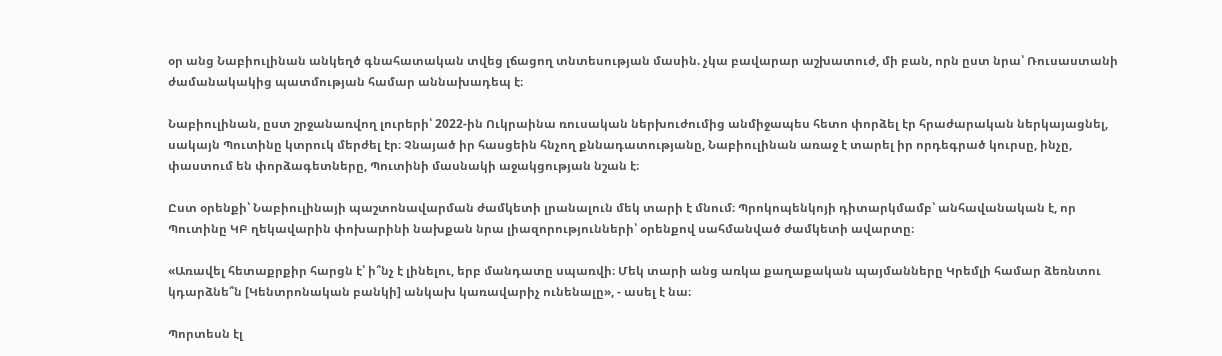օր անց Նաբիուլինան անկեղծ գնահատական տվեց լճացող տնտեսության մասին. չկա բավարար աշխատուժ, մի բան, որն ըստ նրա՝ Ռուսաստանի ժամանակակից պատմության համար աննախադեպ է։

Նաբիուլինան, ըստ շրջանառվող լուրերի՝ 2022-ին Ուկրաինա ռուսական ներխուժումից անմիջապես հետո փորձել էր հրաժարական ներկայացնել, սակայն Պուտինը կտրուկ մերժել էր։ Չնայած իր հասցեին հնչող քննադատությանը, Նաբիուլինան առաջ է տարել իր որդեգրած կուրսը, ինչը, փաստում են փորձագետները, Պուտինի մասնակի աջակցության նշան է։

Ըստ օրենքի՝ Նաբիուլինայի պաշտոնավարման ժամկետի լրանալուն մեկ տարի է մնում։ Պրոկոպենկոյի դիտարկմամբ՝ անհավանական է, որ Պուտինը ԿԲ ղեկավարին փոխարինի նախքան նրա լիազորությունների՝ օրենքով սահմանված ժամկետի ավարտը։

«Առավել հետաքրքիր հարցն է՝ ի՞նչ է լինելու, երբ մանդատը սպառվի։ Մեկ տարի անց առկա քաղաքական պայմանները Կրեմլի համար ձեռնտու կդարձնե՞ն [Կենտրոնական բանկի] անկախ կառավարիչ ունենալը», - ասել է նա։

Պորտեսն էլ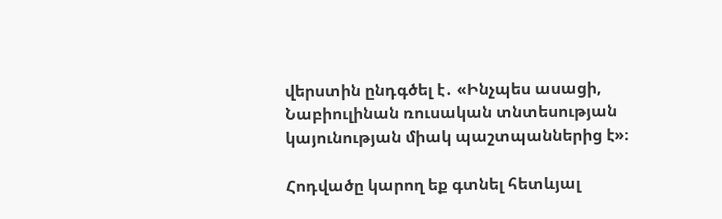վերստին ընդգծել է․ «Ինչպես ասացի, Նաբիուլինան ռուսական տնտեսության կայունության միակ պաշտպաններից է»։

Հոդվածը կարող եք գտնել հետևյալ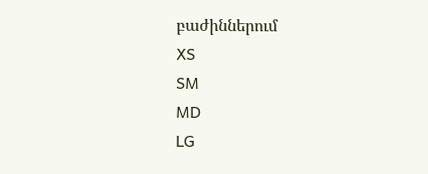բաժիններում
XS
SM
MD
LG